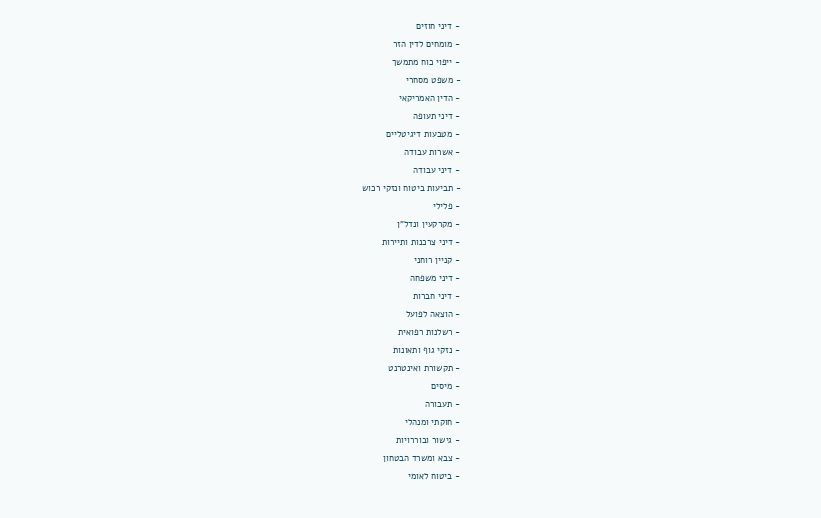- דיני חוזים
- מומחים לדין הזר
- ייפוי כוח מתמשך
- משפט מסחרי
- הדין האמריקאי
- דיני תעופה
- מטבעות דיגיטליים
- אשרות עבודה
- דיני עבודה
- תביעות ביטוח ונזקי רכוש
- פלילי
- מקרקעין ונדל"ן
- דיני צרכנות ותיירות
- קניין רוחני
- דיני משפחה
- דיני חברות
- הוצאה לפועל
- רשלנות רפואית
- נזקי גוף ותאונות
- תקשורת ואינטרנט
- מיסים
- תעבורה
- חוקתי ומנהלי
- גישור ובוררויות
- צבא ומשרד הבטחון
- ביטוח לאומי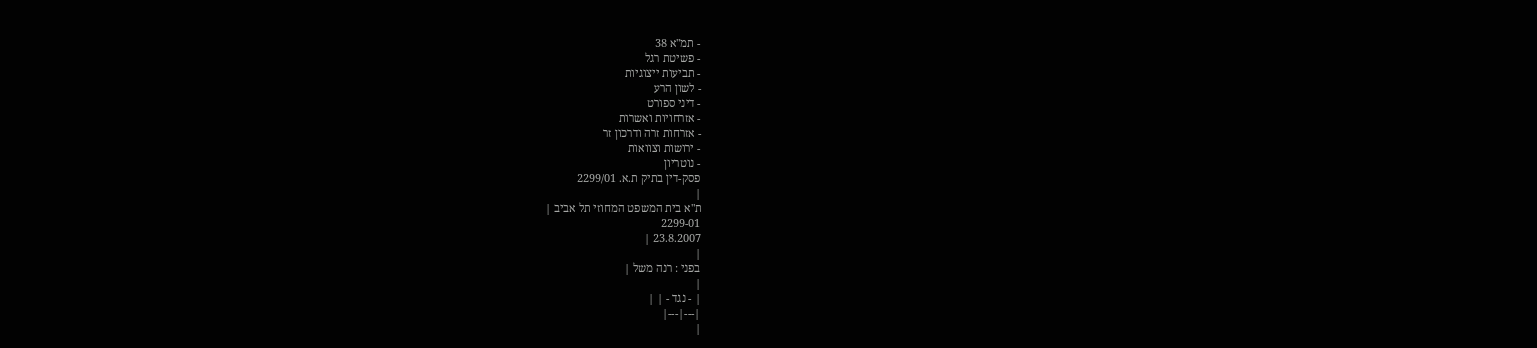- תמ"א 38
- פשיטת רגל
- תביעות ייצוגיות
- לשון הרע
- דיני ספורט
- אזרחויות ואשרות
- אזרחות זרה ודרכון זר
- ירושות וצוואות
- נוטריון
פסק-דין בתיק ת.א. 2299/01
|
ת"א בית המשפט המחוזי תל אביב |
2299-01
23.8.2007 |
|
בפני : רנה משל |
|
| - נגד - | |
|---|---|
|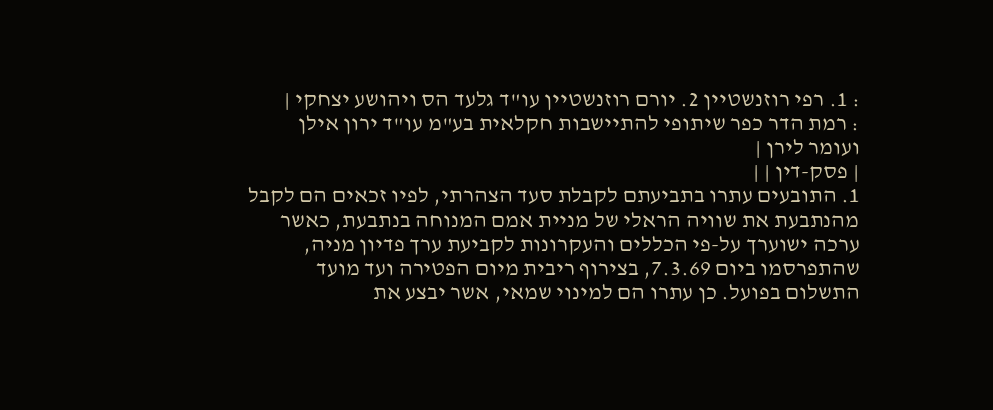: 1. רפי רוזנשטיין 2. יורם רוזנשטיין עו"ד גלעד הס ויהושע יצחקי |
: רמת הדר כפר שיתופי להתיישבות חקלאית בע"מ עו"ד ירון אילן ועומר לירן |
| פסק-דין | |
1. התובעים עתרו בתביעתם לקבלת סעד הצהרתי, לפיו זכאים הם לקבל מהנתבעת את שוויה הראלי של מניית אמם המנוחה בנתבעת, כאשר ערכה ישוערך על-פי הכללים והעקרונות לקביעת ערך פדיון מניה, שהתפרסמו ביום 7.3.69, בצירוף ריבית מיום הפטירה ועד מועד התשלום בפועל. כן עתרו הם למינוי שמאי, אשר יבצע את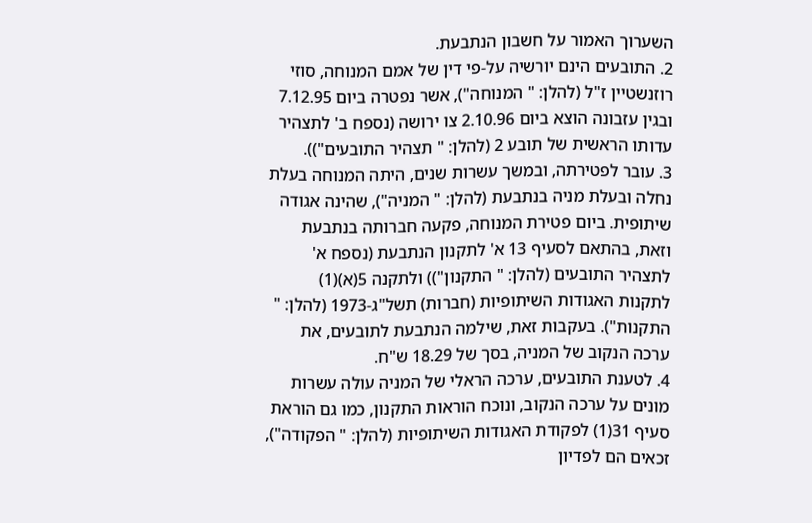השערוך האמור על חשבון הנתבעת.
2. התובעים הינם יורשיה על-פי דין של אמם המנוחה, סוזי רוזנשטיין ז"ל (להלן: " המנוחה"), אשר נפטרה ביום 7.12.95 ובגין עזבונה הוצא ביום 2.10.96 צו ירושה (נספח ב' לתצהיר עדותו הראשית של תובע 2 (להלן: " תצהיר התובעים")).
3. עובר לפטירתה, ובמשך עשרות שנים, היתה המנוחה בעלת נחלה ובעלת מניה בנתבעת (להלן: " המניה"), שהינה אגודה שיתופית. ביום פטירת המנוחה, פקעה חברותה בנתבעת וזאת, בהתאם לסעיף 13 א' לתקנון הנתבעת (נספח א' לתצהיר התובעים (להלן: " התקנון")) ולתקנה 5(א)(1) לתקנות האגודות השיתופיות (חברות) תשל"ג-1973 (להלן: " התקנות"). בעקבות זאת, שילמה הנתבעת לתובעים, את ערכה הנקוב של המניה, בסך של 18.29 ש"ח.
4. לטענת התובעים, ערכה הראלי של המניה עולה עשרות מונים על ערכה הנקוב, ונוכח הוראות התקנון, כמו גם הוראת סעיף 31(1) לפקודת האגודות השיתופיות (להלן: " הפקודה"), זכאים הם לפדיון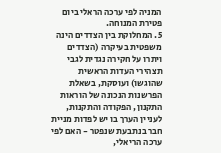המניה לפי ערכה הראלי ביום פטירת המנוחה.
5. המחלוקת בין הצדדים הינה משפטית בעיקרה (הצדדים ויתרו על חקירה נגדית לגבי תצהירי העדות הראשית שהוגשו) ועוסקת, בשאלת הפרשנות הנכונה של הוראות התקנון, הפקודה והתקנות, לעניין הערך בו יש לפדות מניית חבר בנתבעת שנפטר - האם לפי ערכה הריאלי,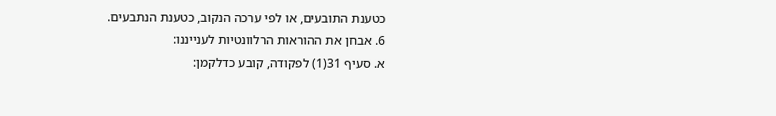כטענת התובעים, או לפי ערכה הנקוב, כטענת הנתבעים.
6. אבחן את ההוראות הרלוונטיות לענייננו:
א. סעיף 31(1) לפקודה, קובע כדלקמן: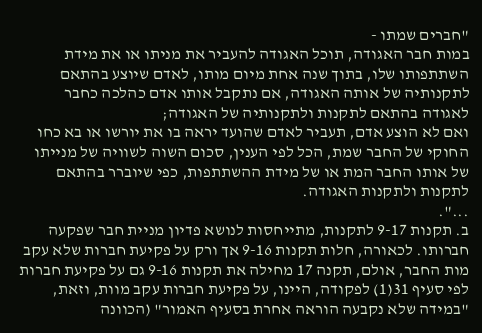"חברים שמתו -
במות חבר האגודה, תוכל האגודה להעביר את מניתו או את מידת השתתפותו שלו, בתוך שנה אחת מיום מותו, לאדם שיוצע בהתאם לתקנותיה של אותה האגודה, אם נתקבל אותו אדם כהלכה כחבר לאגודה בהתאם לתקנות ולתקנותיה של האגודה;
ואם לא הוצע אדם, תעביר לאדם שהועד יראה בו את יורשו או בא כחו החוקי של החבר שמת, הכל לפי הענין, סכום השוה לשוויה של מנייתו של אותו החבר המת או של מידת ההשתתפות, כפי שיוברר בהתאם לתקנות ולתקנות האגודה.
...".
ב. תקנות 9-17 לתקנות, מתייחסות לנושא פדיון מניית חבר שפקעה חברותו. לכאורה, חלות תקנות 9-16 אך ורק על פקיעת חברות שלא עקב מות החבר, אולם, תקנה 17 מחילה את תקנות 9-16 גם על פקיעת חברות לפי סעיף 31(1) לפקודה, היינו, על פקיעת חברות עקב מוות, וזאת, "במידה שלא נקבעה הוראה אחרת בסעיף האמור" (הכוונה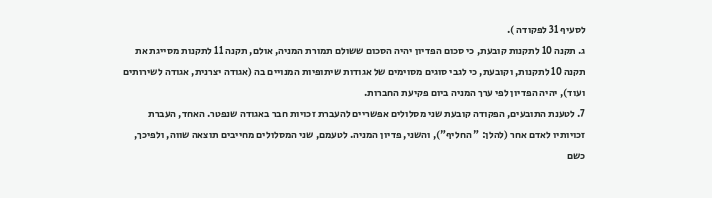לסעיף 31 לפקודה ).
ג. תקנה 10 לתקנות קובעת, כי סכום הפדיון יהיה הסכום ששולם תמורת המניה, אולם, תקנה 11 לתקנות מסייגת את תקנה 10 לתקנות, וקובעת, כי לגבי סוגים מסוימים של אגודות שיתופיות המנויים בה (אגודה יצרנית, אגודה לשירותים ועוד), יהיה הפדיון לפי ערך המניה ביום פקיעת החברות.
7. לטענת התובעים, הפקודה קובעת שני מסלולים אפשריים להעברת זכויות חבר באגודה שנפטר. האחד, העברת זכויותיו לאדם אחר (להלן: " החליף"), והשני, פדיון המניה. לטעמם, שני המסלולים מחייבים תוצאה שווה, ולפיכך, כשם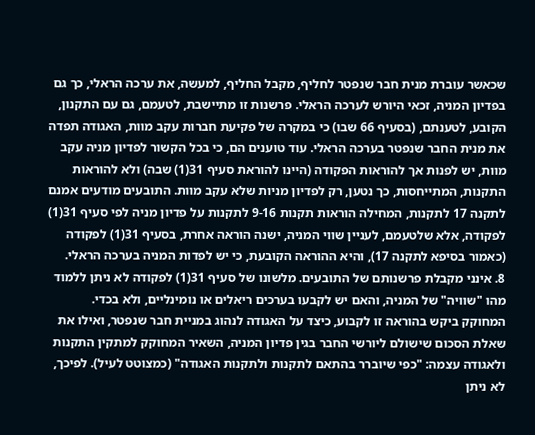שכאשר עוברת מנית חבר שנפטר לחליף, מקבל החליף, למעשה, את ערכה הראלי, כך גם בפדיון המניה, זכאי היורש לערכה הראלי. פרשנות זו מתיישבת, לטעמם, גם עם התקנון, הקובע, לטענתם, (בסעיף 66 שבו) כי במקרה של פקיעת חברות עקב מוות, האגודה תפדה את מנית החבר שנפטר בערכה הראלי. עוד טוענים הם, כי בכל הקשור לפדיון מניה עקב מוות, יש לפנות אך להוראות הפקודה (היינו להוראת סעיף 31(1) שבה) ולא להוראות התקנות, המתייחסות, כך נטען, רק לפדיון מניות שלא עקב מוות. התובעים מודעים אמנם לתקנה 17 לתקנות, המחילה הוראות תקנות 9-16 לתקנות על פדיון מניה לפי סעיף 31(1) לפקודה, אלא שלטעמם, לעניין שווי המניה, ישנה הוראה אחרת, בסעיף 31(1) לפקודה (כאמור בסיפא לתקנה 17), והיא ההוראה הקובעת, כי יש לפדות המניה בערכה הראלי.
8. אינני מקבלת פרשנותם של התובעים. מלשונו של סעיף 31(1) לפקודה לא ניתן ללמוד מהו "שוויה" של המניה, והאם יש לקבעו בערכים ריאלים או נומינליים, ולא בכדי. המחוקק ביקש בהוראה זו לקבוע, כיצד על האגודה לנהוג במניית חבר שנפטר, ואילו את שאלת הסכום שישולם ליורשי החבר בגין פדיון המניה, השאיר המחוקק למתקין התקנות ולאגודה עצמה: "כפי שיוברר בהתאם לתקנות ולתקנות האגודה" (כמצוטט לעיל). לפיכך, לא ניתן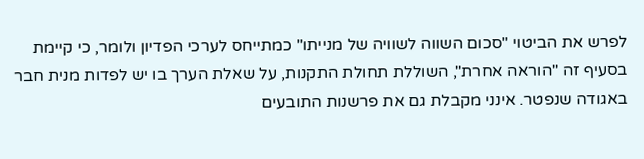לפרש את הביטוי "סכום השווה לשוויה של מנייתו" כמתייחס לערכי הפדיון ולומר, כי קיימת בסעיף זה "הוראה אחרת", השוללת תחולת התקנות, על שאלת הערך בו יש לפדות מנית חבר באגודה שנפטר. אינני מקבלת גם את פרשנות התובעים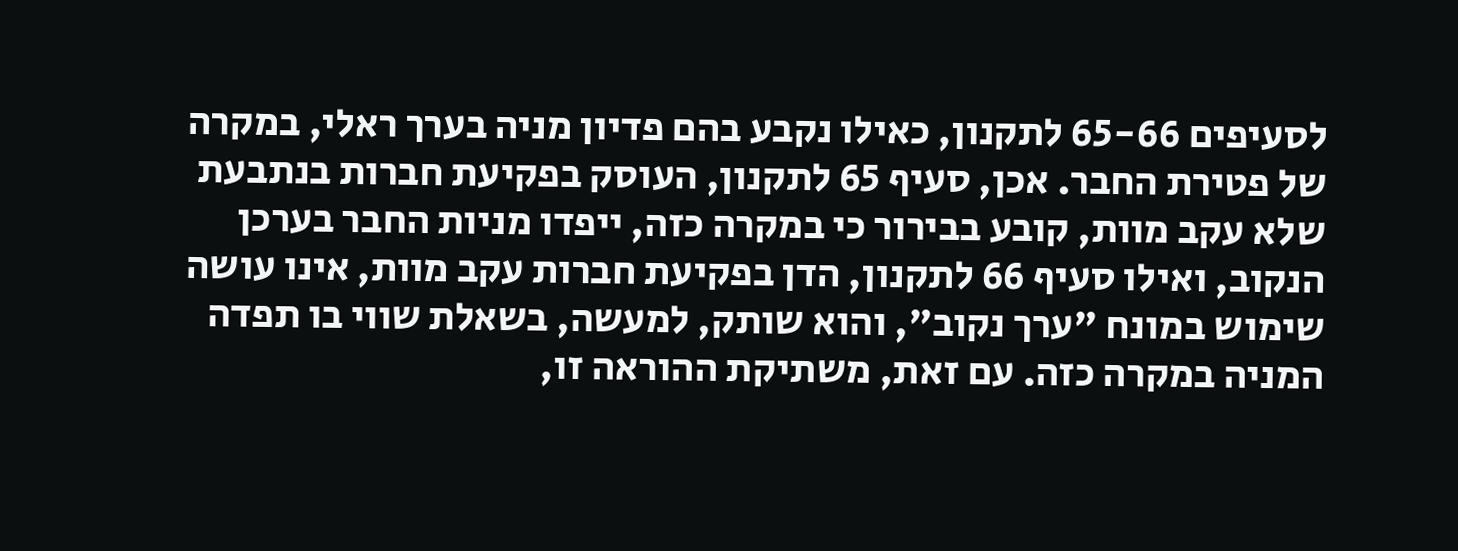לסעיפים 65-66 לתקנון, כאילו נקבע בהם פדיון מניה בערך ראלי, במקרה של פטירת החבר. אכן, סעיף 65 לתקנון, העוסק בפקיעת חברות בנתבעת שלא עקב מוות, קובע בבירור כי במקרה כזה, ייפדו מניות החבר בערכן הנקוב, ואילו סעיף 66 לתקנון, הדן בפקיעת חברות עקב מוות, אינו עושה שימוש במונח "ערך נקוב", והוא שותק, למעשה, בשאלת שווי בו תפדה המניה במקרה כזה. עם זאת, משתיקת ההוראה זו,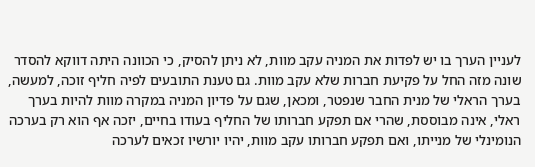לעניין הערך בו יש לפדות את המניה עקב מוות, לא ניתן להסיק, כי הכוונה היתה דווקא להסדר שונה מזה החל על פקיעת חברות שלא עקב מוות. גם טענת התובעים לפיה חליף זוכה, למעשה, בערך הראלי של מנית החבר שנפטר, ומכאן, שגם על פדיון המניה במקרה מוות להיות בערך ראלי, אינה מבוססת, שהרי אם תפקע חברותו של החליף בעודו בחיים, יזכה אף הוא רק בערכה הנומינלי של מנייתו, ואם תפקע חברותו עקב מוות, יהיו יורשיו זכאים לערכה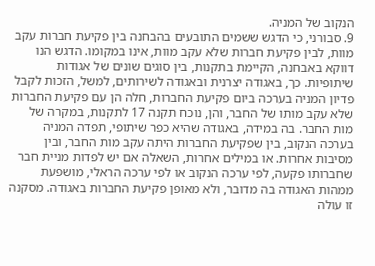הנקוב של המניה.
9. סבורני, כי הדגש ששמים התובעים בהבחנה בין פקיעת חברות עקב מוות, לבין פקיעת חברות שלא עקב מוות, אינו במקומו. הדגש הנו דווקא באבחנה, הקיימת בתקנות, בין סוגים שונים של אגודות שיתופיות. כך, באגודה יצרנית ובאגודה לשירותים, למשל, הזכות לקבל פדיון המניה בערכה ביום פקיעת החברות, חלה הן עם פקיעת החברות שלא עקב מותו של החבר, והן, נוכח תקנה 17 לתקנות, במקרה של מות החבר. בה במידה, באגודה שהיא כפר שיתופי, תפדה המניה בערכה הנקוב, בין שפקיעת החברות היתה עקב מות החבר, ובין מסיבות אחרות. או במילים אחרות, השאלה אם יש לפדות מניית חבר שחברותו פקעה, לפי ערכה הנקוב או לפי ערכה הראלי, מושפעת ממהות האגודה בה מדובר, ולא מאופן פקיעת החברות באגודה. מסקנה זו עולה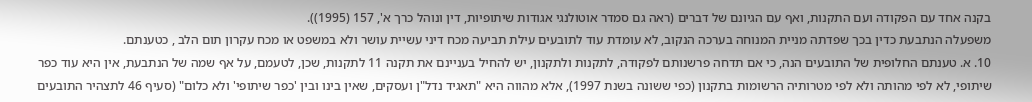בקנה אחד עם הפקודה ועם התקנות, ואף עם הגיונם של דברים (ראה גם סמדר אוטולנגי אגודות שיתופיות, דין ונוהל כרך א', 157 (1995)).
משפעלה הנתבעת כדין בכך שפדתה מניית המנוחה בערכה הנקוב, לא עומדת עוד לתובעים עילת תביעה מכח דיני עשיית עושר ולא במשפט או מכח עקרון תום הלב , כטענתם.
10. א. טענתם החלופית של התובעים הנה, כי אם תדחה פרשנותם לפקודה, לתקנות ולתקנון, יש להחיל בעניינם את תקנה 11 לתקנות, שכן, לטעמם, על אף שמה של הנתבעת, אין היא עוד כפר שיתופי, לא לפי מהותה ולא לפי מטרותיה הרשומות בתקנון (כפי ששונה בשנת 1997), אלא מהווה היא "תאגיד נדל"ן ועסקים, שאין בינו ובין 'כפר שיתופי' ולא כלום" (סעיף 46 לתצהיר התובעים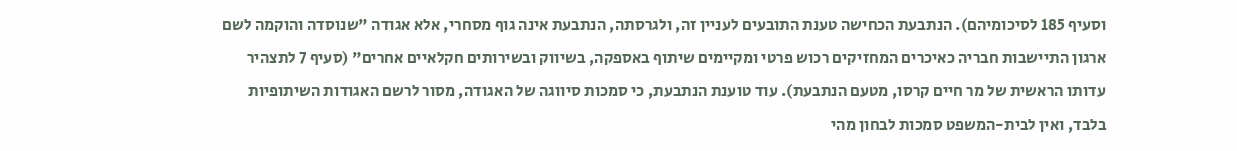וסעיף 185 לסיכומיהם). הנתבעת הכחישה טענת התובעים לעניין זה, ולגרסתה, הנתבעת אינה גוף מסחרי, אלא אגודה "שנוסדה והוקמה לשם ארגון התיישבות חבריה כאיכרים המחזיקים רכוש פרטי ומקיימים שיתוף באספקה, בשיווק ובשירותים חקלאיים אחרים" (סעיף 7 לתצהיר עדותו הראשית של מר חיים קרסו, מטעם הנתבעת). עוד טוענת הנתבעת, כי סמכות סיווגה של האגודה, מסור לרשם האגודות השיתופיות בלבד, ואין לבית-המשפט סמכות לבחון מהי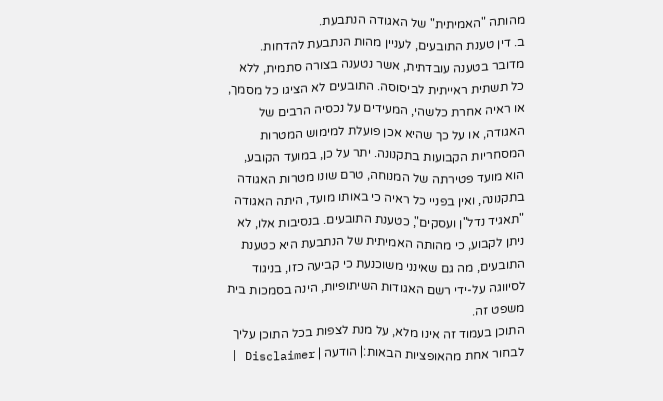מהותה "האמיתית" של האגודה הנתבעת.
ב. דין טענת התובעים, לעניין מהות הנתבעת להדחות. מדובר בטענה עובדתית, אשר נטענה בצורה סתמית, ללא כל תשתית ראייתית לביסוסה. התובעים לא הציגו כל מסמך, או ראיה אחרת כלשהי, המעידים על נכסיה הרבים של האגודה, או על כך שהיא אכן פועלת למימוש המטרות המסחריות הקבועות בתקנונה. יתר על כן, במועד הקובע, הוא מועד פטירתה של המנוחה, טרם שונו מטרות האגודה בתקנונה, ואין בפניי כל ראיה כי באותו מועד, היתה האגודה "תאגיד נדל"ן ועסקים", כטענת התובעים. בנסיבות אלו, לא ניתן לקבוע, כי מהותה האמיתית של הנתבעת היא כטענת התובעים, מה גם שאינני משוכנעת כי קביעה כזו, בניגוד לסיווגה על-ידי רשם האגודות השיתופיות, הינה בסמכות בית משפט זה.
התוכן בעמוד זה אינו מלא, על מנת לצפות בכל התוכן עליך לבחור אחת מהאופציות הבאות:| הודעה | Disclaimer |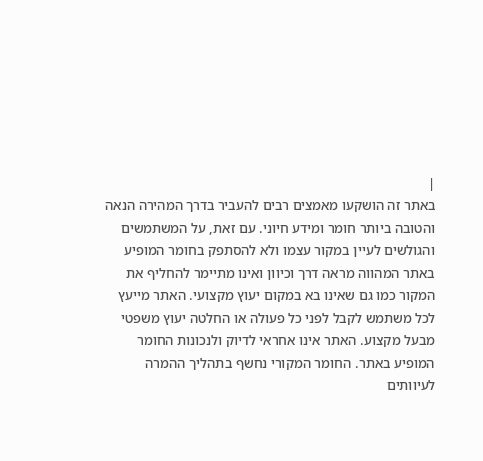|
באתר זה הושקעו מאמצים רבים להעביר בדרך המהירה הנאה והטובה ביותר חומר ומידע חיוני. עם זאת, על המשתמשים והגולשים לעיין במקור עצמו ולא להסתפק בחומר המופיע באתר המהווה מראה דרך וכיוון ואינו מתיימר להחליף את המקור כמו גם שאינו בא במקום יעוץ מקצועי. האתר מייעץ לכל משתמש לקבל לפני כל פעולה או החלטה יעוץ משפטי מבעל מקצוע. האתר אינו אחראי לדיוק ולנכונות החומר המופיע באתר. החומר המקורי נחשף בתהליך ההמרה לעיוותים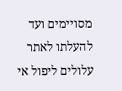מסויימים ועד להעלתו לאתר עלולים ליפול אי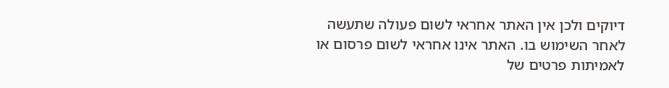דיוקים ולכן אין האתר אחראי לשום פעולה שתעשה לאחר השימוש בו. האתר אינו אחראי לשום פרסום או לאמיתות פרטים של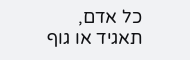כל אדם, תאגיד או גוף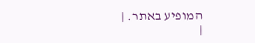המופיע באתר. |
|